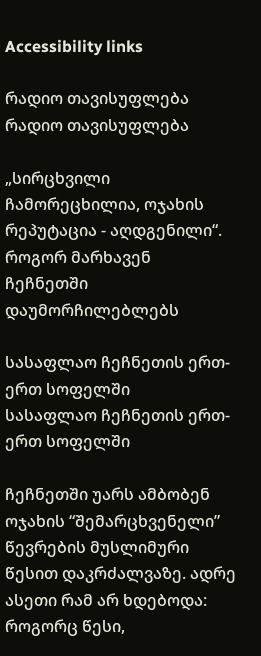Accessibility links

რადიო თავისუფლება რადიო თავისუფლება

„სირცხვილი ჩამორეცხილია, ოჯახის რეპუტაცია - აღდგენილი“. როგორ მარხავენ ჩეჩნეთში დაუმორჩილებლებს

სასაფლაო ჩეჩნეთის ერთ-ერთ სოფელში
სასაფლაო ჩეჩნეთის ერთ-ერთ სოფელში

ჩეჩნეთში უარს ამბობენ ოჯახის “შემარცხვენელი” წევრების მუსლიმური წესით დაკრძალვაზე. ადრე ასეთი რამ არ ხდებოდა: როგორც წესი,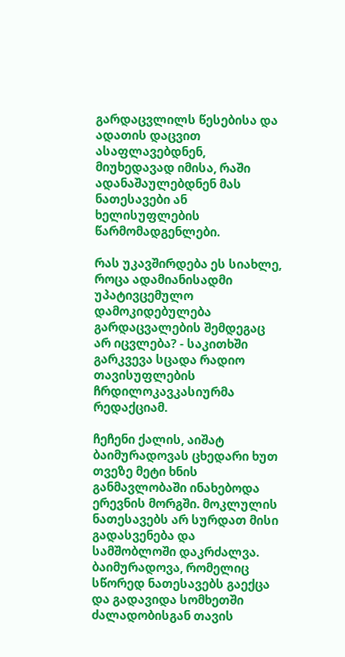გარდაცვლილს წესებისა და ადათის დაცვით ასაფლავებდნენ, მიუხედავად იმისა, რაში ადანაშაულებდნენ მას ნათესავები ან ხელისუფლების წარმომადგენლები.

რას უკავშირდება ეს სიახლე, როცა ადამიანისადმი უპატივცემულო დამოკიდებულება გარდაცვალების შემდეგაც არ იცვლება? - საკითხში გარკვევა სცადა რადიო თავისუფლების ჩრდილოკავკასიურმა რედაქციამ.

ჩეჩენი ქალის, აიშატ ბაიმურადოვას ცხედარი ხუთ თვეზე მეტი ხნის განმავლობაში ინახებოდა ერევნის მორგში. მოკლულის ნათესავებს არ სურდათ მისი გადასვენება და სამშობლოში დაკრძალვა. ბაიმურადოვა, რომელიც სწორედ ნათესავებს გაექცა და გადავიდა სომხეთში ძალადობისგან თავის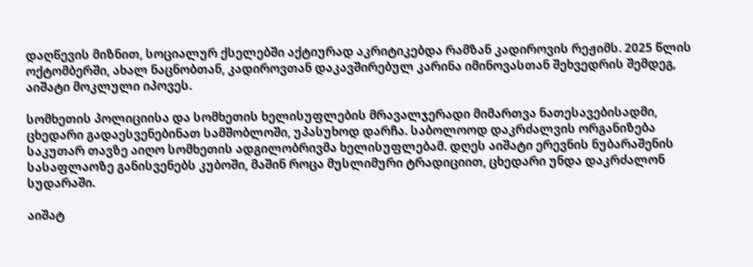დაღწევის მიზნით, სოციალურ ქსელებში აქტიურად აკრიტიკებდა რამზან კადიროვის რეჟიმს. 2025 წლის ოქტომბერში, ახალ ნაცნობთან, კადიროვთან დაკავშირებულ კარინა იმინოვასთან შეხვედრის შემდეგ, აიშატი მოკლული იპოვეს.

სომხეთის პოლიციისა და სომხეთის ხელისუფლების მრავალჯერადი მიმართვა ნათესავებისადმი, ცხედარი გადაესვენებინათ სამშობლოში, უპასუხოდ დარჩა. საბოლოოდ დაკრძალვის ორგანიზება საკუთარ თავზე აიღო სომხეთის ადგილობრივმა ხელისუფლებამ. დღეს აიშატი ერევნის ნუბარაშენის სასაფლაოზე განისვენებს კუბოში, მაშინ როცა მუსლიმური ტრადიციით, ცხედარი უნდა დაკრძალონ სუდარაში.

აიშატ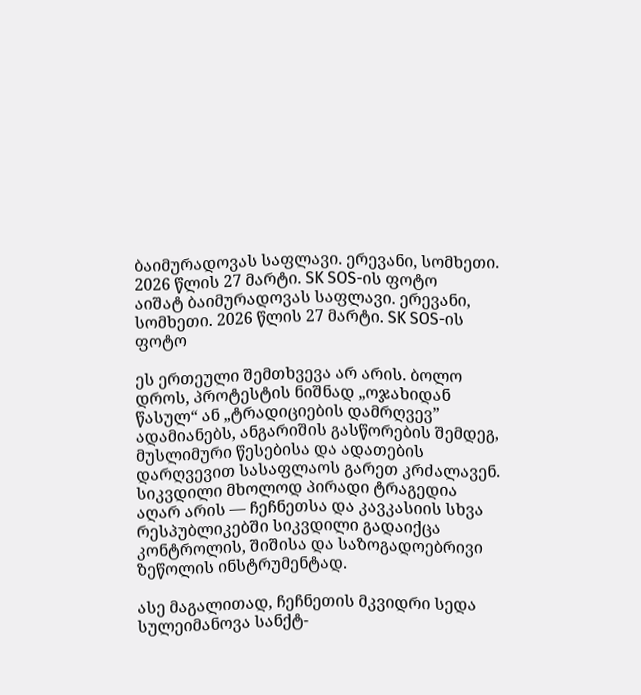ბაიმურადოვას საფლავი. ერევანი, სომხეთი. 2026 წლის 27 მარტი. SK SOS-ის ფოტო
აიშატ ბაიმურადოვას საფლავი. ერევანი, სომხეთი. 2026 წლის 27 მარტი. SK SOS-ის ფოტო

ეს ერთეული შემთხვევა არ არის. ბოლო დროს, პროტესტის ნიშნად „ოჯახიდან წასულ“ ან „ტრადიციების დამრღვევ” ადამიანებს, ანგარიშის გასწორების შემდეგ, მუსლიმური წესებისა და ადათების დარღვევით სასაფლაოს გარეთ კრძალავენ. სიკვდილი მხოლოდ პირადი ტრაგედია აღარ არის — ჩეჩნეთსა და კავკასიის სხვა რესპუბლიკებში სიკვდილი გადაიქცა კონტროლის, შიშისა და საზოგადოებრივი ზეწოლის ინსტრუმენტად.

ასე მაგალითად, ჩეჩნეთის მკვიდრი სედა სულეიმანოვა სანქტ-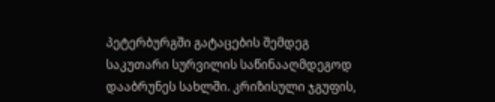პეტერბურგში გატაცების შემდეგ საკუთარი სურვილის საწინააღმდეგოდ დააბრუნეს სახლში. კრიზისული ჯგუფის,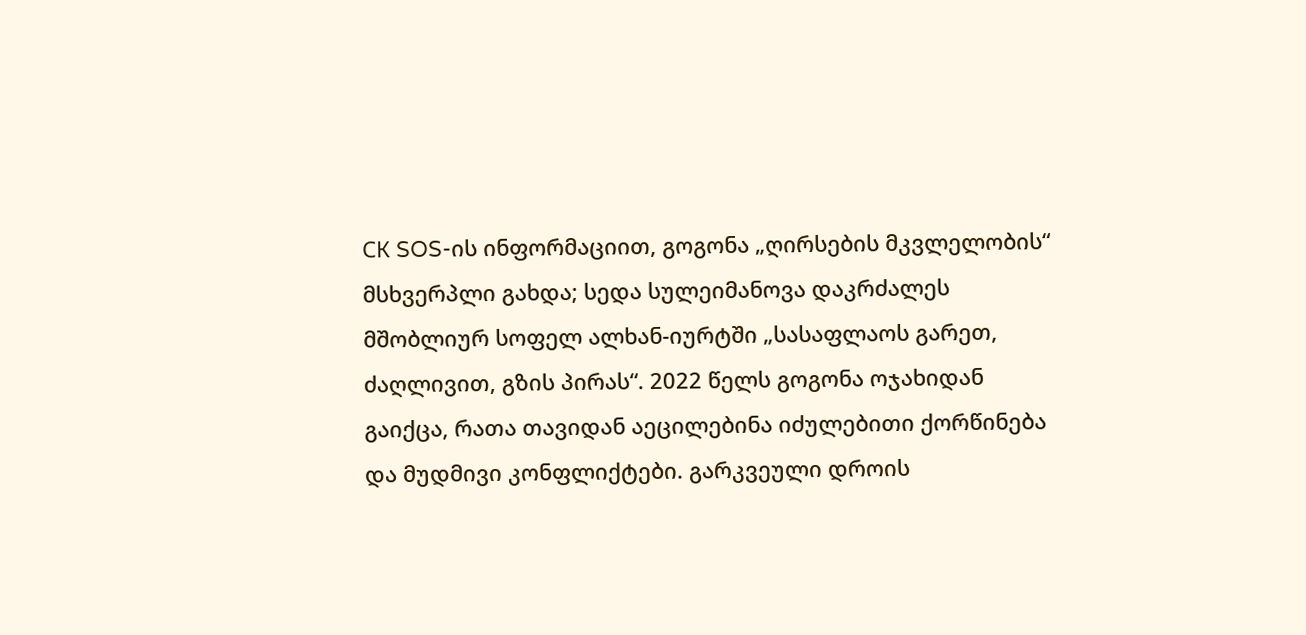СК SOS-ის ინფორმაციით, გოგონა „ღირსების მკვლელობის“ მსხვერპლი გახდა; სედა სულეიმანოვა დაკრძალეს მშობლიურ სოფელ ალხან-იურტში „სასაფლაოს გარეთ, ძაღლივით, გზის პირას“. 2022 წელს გოგონა ოჯახიდან გაიქცა, რათა თავიდან აეცილებინა იძულებითი ქორწინება და მუდმივი კონფლიქტები. გარკვეული დროის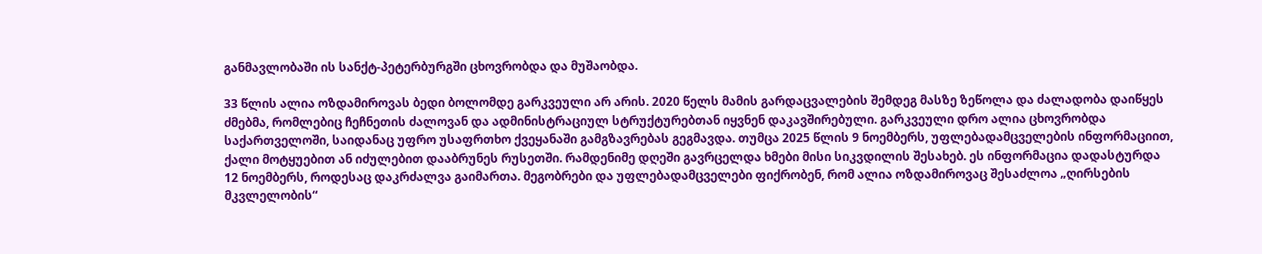განმავლობაში ის სანქტ-პეტერბურგში ცხოვრობდა და მუშაობდა.

33 წლის ალია ოზდამიროვას ბედი ბოლომდე გარკვეული არ არის. 2020 წელს მამის გარდაცვალების შემდეგ მასზე ზეწოლა და ძალადობა დაიწყეს ძმებმა, რომლებიც ჩეჩნეთის ძალოვან და ადმინისტრაციულ სტრუქტურებთან იყვნენ დაკავშირებული. გარკვეული დრო ალია ცხოვრობდა საქართველოში, საიდანაც უფრო უსაფრთხო ქვეყანაში გამგზავრებას გეგმავდა. თუმცა 2025 წლის 9 ნოემბერს, უფლებადამცველების ინფორმაციით, ქალი მოტყუებით ან იძულებით დააბრუნეს რუსეთში. რამდენიმე დღეში გავრცელდა ხმები მისი სიკვდილის შესახებ. ეს ინფორმაცია დადასტურდა 12 ნოემბერს, როდესაც დაკრძალვა გაიმართა. მეგობრები და უფლებადამცველები ფიქრობენ, რომ ალია ოზდამიროვაც შესაძლოა „ღირსების მკვლელობის“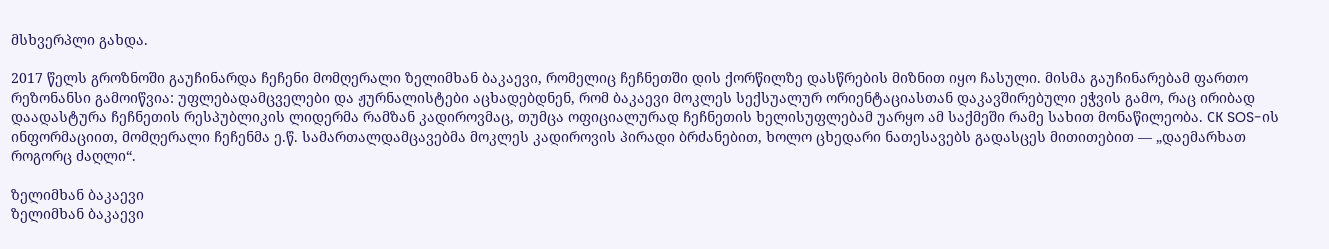მსხვერპლი გახდა.

2017 წელს გროზნოში გაუჩინარდა ჩეჩენი მომღერალი ზელიმხან ბაკაევი, რომელიც ჩეჩნეთში დის ქორწილზე დასწრების მიზნით იყო ჩასული. მისმა გაუჩინარებამ ფართო რეზონანსი გამოიწვია: უფლებადამცველები და ჟურნალისტები აცხადებდნენ, რომ ბაკაევი მოკლეს სექსუალურ ორიენტაციასთან დაკავშირებული ეჭვის გამო, რაც ირიბად დაადასტურა ჩეჩნეთის რესპუბლიკის ლიდერმა რამზან კადიროვმაც, თუმცა ოფიციალურად ჩეჩნეთის ხელისუფლებამ უარყო ამ საქმეში რამე სახით მონაწილეობა. СК SOS-ის ინფორმაციით, მომღერალი ჩეჩენმა ე.წ. სამართალდამცავებმა მოკლეს კადიროვის პირადი ბრძანებით, ხოლო ცხედარი ნათესავებს გადასცეს მითითებით — „დაემარხათ როგორც ძაღლი“.

ზელიმხან ბაკაევი
ზელიმხან ბაკაევი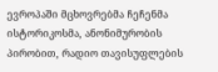ევროპაში მცხოვრებმა ჩეჩენმა ისტორიკოსმა, ანონიმურობის პირობით, რადიო თავისუფლების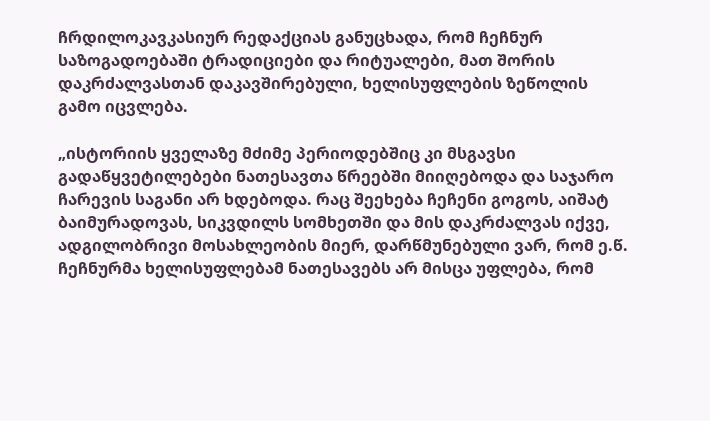ჩრდილოკავკასიურ რედაქციას განუცხადა, რომ ჩეჩნურ საზოგადოებაში ტრადიციები და რიტუალები, მათ შორის დაკრძალვასთან დაკავშირებული, ხელისუფლების ზეწოლის გამო იცვლება.

„ისტორიის ყველაზე მძიმე პერიოდებშიც კი მსგავსი გადაწყვეტილებები ნათესავთა წრეებში მიიღებოდა და საჯარო ჩარევის საგანი არ ხდებოდა. რაც შეეხება ჩეჩენი გოგოს, აიშატ ბაიმურადოვას, სიკვდილს სომხეთში და მის დაკრძალვას იქვე, ადგილობრივი მოსახლეობის მიერ, დარწმუნებული ვარ, რომ ე.წ. ჩეჩნურმა ხელისუფლებამ ნათესავებს არ მისცა უფლება, რომ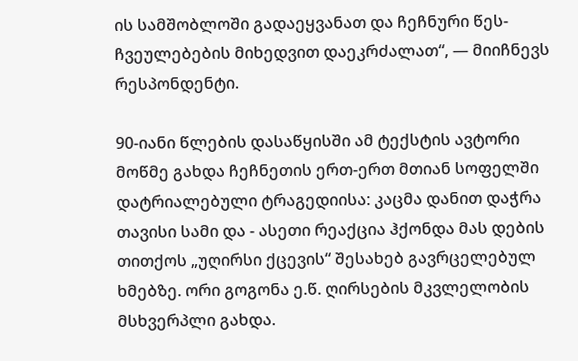ის სამშობლოში გადაეყვანათ და ჩეჩნური წეს-ჩვეულებების მიხედვით დაეკრძალათ“, — მიიჩნევს რესპონდენტი.

90-იანი წლების დასაწყისში ამ ტექსტის ავტორი მოწმე გახდა ჩეჩნეთის ერთ-ერთ მთიან სოფელში დატრიალებული ტრაგედიისა: კაცმა დანით დაჭრა თავისი სამი და - ასეთი რეაქცია ჰქონდა მას დების თითქოს „უღირსი ქცევის“ შესახებ გავრცელებულ ხმებზე. ორი გოგონა ე.წ. ღირსების მკვლელობის მსხვერპლი გახდა.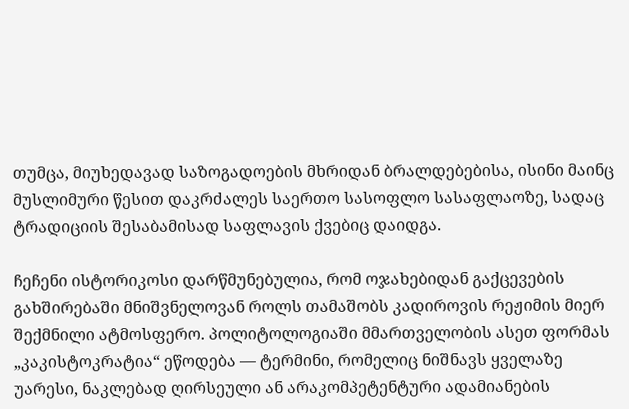თუმცა, მიუხედავად საზოგადოების მხრიდან ბრალდებებისა, ისინი მაინც მუსლიმური წესით დაკრძალეს საერთო სასოფლო სასაფლაოზე, სადაც ტრადიციის შესაბამისად საფლავის ქვებიც დაიდგა.

ჩეჩენი ისტორიკოსი დარწმუნებულია, რომ ოჯახებიდან გაქცევების გახშირებაში მნიშვნელოვან როლს თამაშობს კადიროვის რეჟიმის მიერ შექმნილი ატმოსფერო. პოლიტოლოგიაში მმართველობის ასეთ ფორმას „კაკისტოკრატია“ ეწოდება — ტერმინი, რომელიც ნიშნავს ყველაზე უარესი, ნაკლებად ღირსეული ან არაკომპეტენტური ადამიანების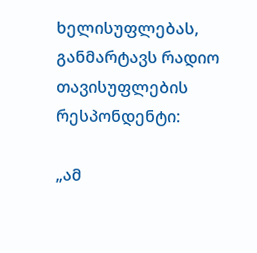ხელისუფლებას, განმარტავს რადიო თავისუფლების რესპონდენტი:

„ამ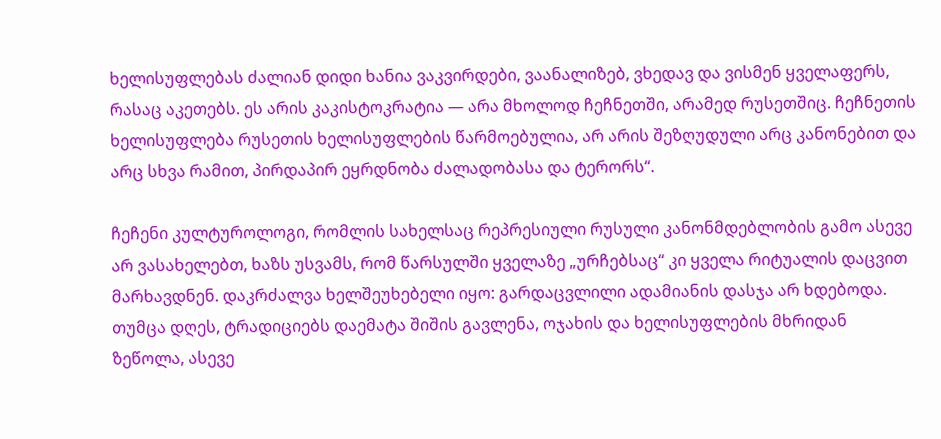ხელისუფლებას ძალიან დიდი ხანია ვაკვირდები, ვაანალიზებ, ვხედავ და ვისმენ ყველაფერს, რასაც აკეთებს. ეს არის კაკისტოკრატია — არა მხოლოდ ჩეჩნეთში, არამედ რუსეთშიც. ჩეჩნეთის ხელისუფლება რუსეთის ხელისუფლების წარმოებულია, არ არის შეზღუდული არც კანონებით და არც სხვა რამით, პირდაპირ ეყრდნობა ძალადობასა და ტერორს“.

ჩეჩენი კულტუროლოგი, რომლის სახელსაც რეპრესიული რუსული კანონმდებლობის გამო ასევე არ ვასახელებთ, ხაზს უსვამს, რომ წარსულში ყველაზე „ურჩებსაც“ კი ყველა რიტუალის დაცვით მარხავდნენ. დაკრძალვა ხელშეუხებელი იყო: გარდაცვლილი ადამიანის დასჯა არ ხდებოდა. თუმცა დღეს, ტრადიციებს დაემატა შიშის გავლენა, ოჯახის და ხელისუფლების მხრიდან ზეწოლა, ასევე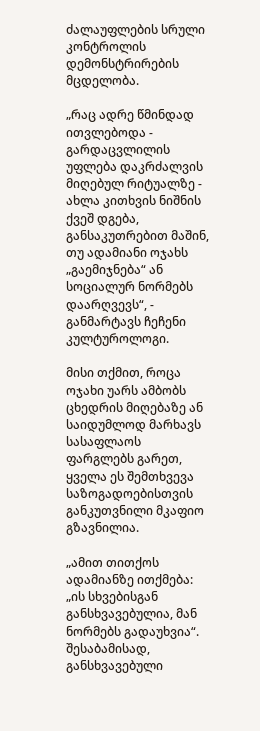ძალაუფლების სრული კონტროლის დემონსტრირების მცდელობა.

„რაც ადრე წმინდად ითვლებოდა - გარდაცვლილის უფლება დაკრძალვის მიღებულ რიტუალზე - ახლა კითხვის ნიშნის ქვეშ დგება, განსაკუთრებით მაშინ, თუ ადამიანი ოჯახს „გაემიჯნება“ ან სოციალურ ნორმებს დაარღვევს“, - განმარტავს ჩეჩენი კულტუროლოგი.

მისი თქმით, როცა ოჯახი უარს ამბობს ცხედრის მიღებაზე ან საიდუმლოდ მარხავს სასაფლაოს ფარგლებს გარეთ, ყველა ეს შემთხვევა საზოგადოებისთვის განკუთვნილი მკაფიო გზავნილია.

„ამით თითქოს ადამიანზე ითქმება: „ის სხვებისგან განსხვავებულია, მან ნორმებს გადაუხვია“. შესაბამისად, განსხვავებული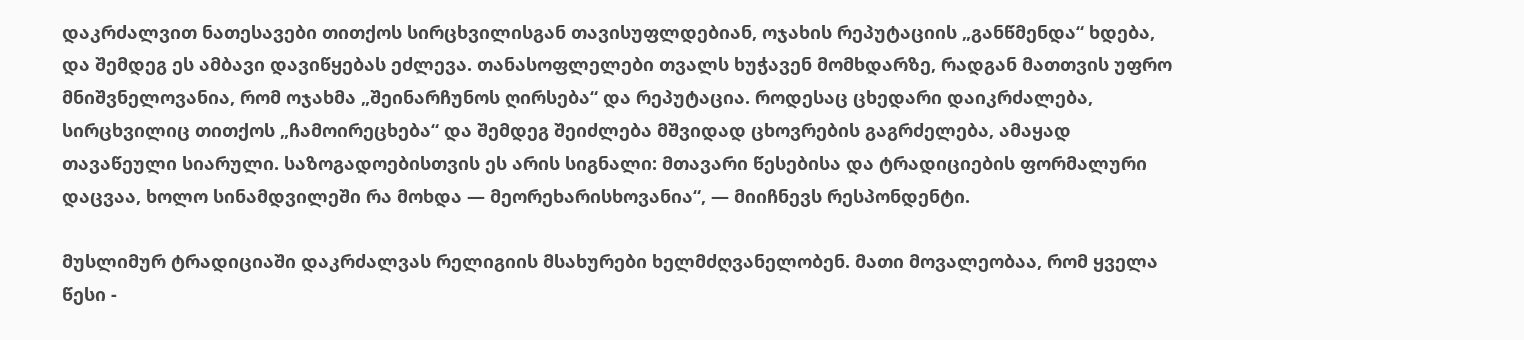დაკრძალვით ნათესავები თითქოს სირცხვილისგან თავისუფლდებიან, ოჯახის რეპუტაციის „განწმენდა“ ხდება, და შემდეგ ეს ამბავი დავიწყებას ეძლევა. თანასოფლელები თვალს ხუჭავენ მომხდარზე, რადგან მათთვის უფრო მნიშვნელოვანია, რომ ოჯახმა „შეინარჩუნოს ღირსება“ და რეპუტაცია. როდესაც ცხედარი დაიკრძალება, სირცხვილიც თითქოს „ჩამოირეცხება“ და შემდეგ შეიძლება მშვიდად ცხოვრების გაგრძელება, ამაყად თავაწეული სიარული. საზოგადოებისთვის ეს არის სიგნალი: მთავარი წესებისა და ტრადიციების ფორმალური დაცვაა, ხოლო სინამდვილეში რა მოხდა — მეორეხარისხოვანია“, — მიიჩნევს რესპონდენტი.

მუსლიმურ ტრადიციაში დაკრძალვას რელიგიის მსახურები ხელმძღვანელობენ. მათი მოვალეობაა, რომ ყველა წესი -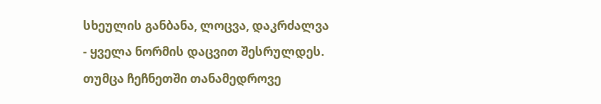სხეულის განბანა, ლოცვა, დაკრძალვა - ყველა ნორმის დაცვით შესრულდეს. თუმცა ჩეჩნეთში თანამედროვე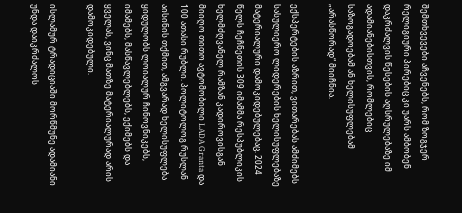შემთხვევები აჩვენებს, რომ ზოგჯერ რელიგიური პირებიც კი უარს ამბობენ დაკრძალვის წესების აღსრულებაზე იმ ადამიანებისთვის, რომლებიც საზოგადოებამ ან ხელისუფლებამ „არასწორად“ მიიჩნია.

ექსპერტების აზრით, ვითარებას ამძიმებს სასულიერო ლიდერების ხელისუფლებაზე მატერიალური დამოკიდებულებაც. 2024 წელს ჩეჩნეთის 309 იმამმა რესპუბლიკის ხელმძღვანელ რამზან კადიროვისგან მიიღო თითო ავტომობილი LADA Granta და 100 ათასი რუბლი. პოლიტოლოგ რუსლან აისინის თქმით, ამგვარად ხელისუფლება ყიდულობს ლოიალურ ჩინოვნიკებს, იმამებს, მასწავლებლებს, ექიმებს და ყველას, ვინც მათზე მატერიალურად არის დამოკიდებული.

ისლამურ ტრადიციაში მორწმუნე ადამიანი უნდა დაიკრძალოს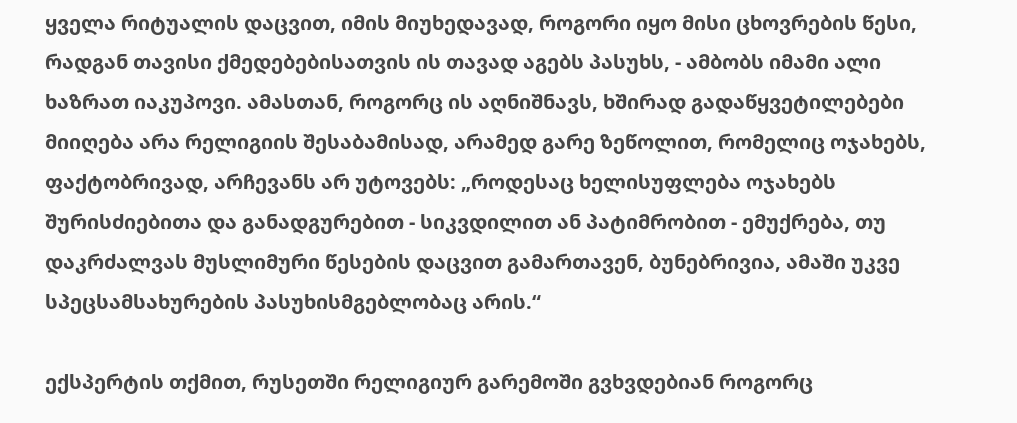ყველა რიტუალის დაცვით, იმის მიუხედავად, როგორი იყო მისი ცხოვრების წესი, რადგან თავისი ქმედებებისათვის ის თავად აგებს პასუხს, - ამბობს იმამი ალი ხაზრათ იაკუპოვი. ამასთან, როგორც ის აღნიშნავს, ხშირად გადაწყვეტილებები მიიღება არა რელიგიის შესაბამისად, არამედ გარე ზეწოლით, რომელიც ოჯახებს, ფაქტობრივად, არჩევანს არ უტოვებს: „როდესაც ხელისუფლება ოჯახებს შურისძიებითა და განადგურებით - სიკვდილით ან პატიმრობით - ემუქრება, თუ დაკრძალვას მუსლიმური წესების დაცვით გამართავენ, ბუნებრივია, ამაში უკვე სპეცსამსახურების პასუხისმგებლობაც არის.“

ექსპერტის თქმით, რუსეთში რელიგიურ გარემოში გვხვდებიან როგორც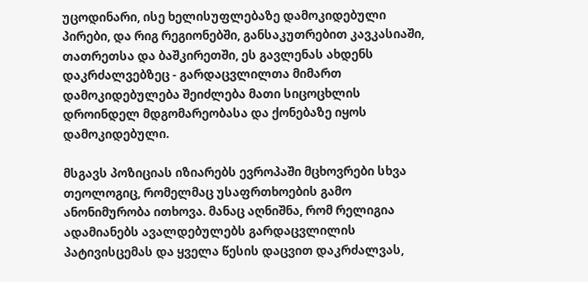უცოდინარი, ისე ხელისუფლებაზე დამოკიდებული პირები, და რიგ რეგიონებში, განსაკუთრებით კავკასიაში, თათრეთსა და ბაშკირეთში, ეს გავლენას ახდენს დაკრძალვებზეც - გარდაცვლილთა მიმართ დამოკიდებულება შეიძლება მათი სიცოცხლის დროინდელ მდგომარეობასა და ქონებაზე იყოს დამოკიდებული.

მსგავს პოზიციას იზიარებს ევროპაში მცხოვრები სხვა თეოლოგიც, რომელმაც უსაფრთხოების გამო ანონიმურობა ითხოვა. მანაც აღნიშნა, რომ რელიგია ადამიანებს ავალდებულებს გარდაცვლილის პატივისცემას და ყველა წესის დაცვით დაკრძალვას,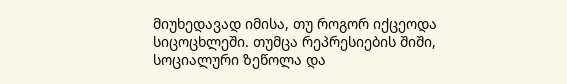მიუხედავად იმისა, თუ როგორ იქცეოდა სიცოცხლეში. თუმცა რეპრესიების შიში, სოციალური ზეწოლა და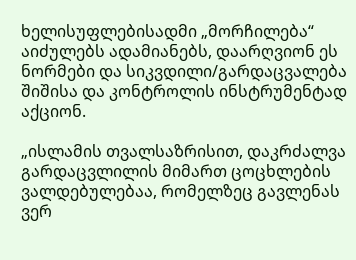ხელისუფლებისადმი „მორჩილება“ აიძულებს ადამიანებს, დაარღვიონ ეს ნორმები და სიკვდილი/გარდაცვალება შიშისა და კონტროლის ინსტრუმენტად აქციონ.

„ისლამის თვალსაზრისით, დაკრძალვა გარდაცვლილის მიმართ ცოცხლების ვალდებულებაა, რომელზეც გავლენას ვერ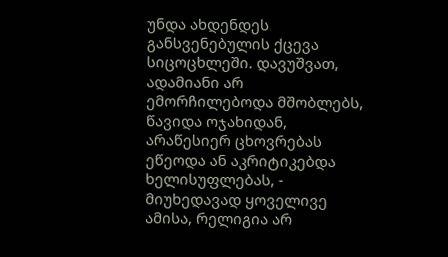უნდა ახდენდეს განსვენებულის ქცევა სიცოცხლეში. დავუშვათ, ადამიანი არ ემორჩილებოდა მშობლებს, წავიდა ოჯახიდან, არაწესიერ ცხოვრებას ეწეოდა ან აკრიტიკებდა ხელისუფლებას, - მიუხედავად ყოველივე ამისა, რელიგია არ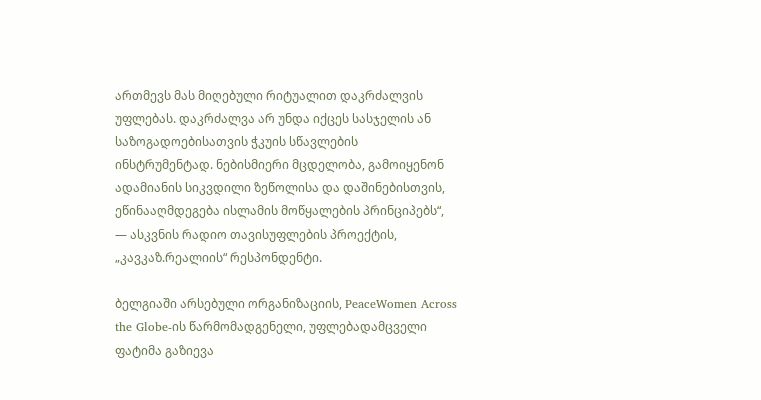ართმევს მას მიღებული რიტუალით დაკრძალვის უფლებას. დაკრძალვა არ უნდა იქცეს სასჯელის ან საზოგადოებისათვის ჭკუის სწავლების ინსტრუმენტად. ნებისმიერი მცდელობა, გამოიყენონ ადამიანის სიკვდილი ზეწოლისა და დაშინებისთვის, ეწინააღმდეგება ისლამის მოწყალების პრინციპებს“, — ასკვნის რადიო თავისუფლების პროექტის, „კავკაზ.რეალიის“ რესპონდენტი.

ბელგიაში არსებული ორგანიზაციის, PeaceWomen Across the Globe-ის წარმომადგენელი, უფლებადამცველი ფატიმა გაზიევა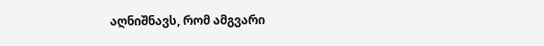აღნიშნავს, რომ ამგვარი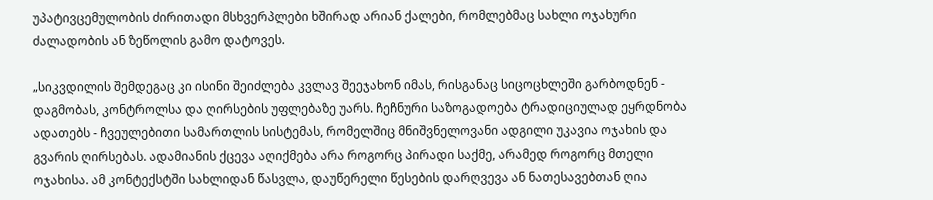უპატივცემულობის ძირითადი მსხვერპლები ხშირად არიან ქალები, რომლებმაც სახლი ოჯახური ძალადობის ან ზეწოლის გამო დატოვეს.

„სიკვდილის შემდეგაც კი ისინი შეიძლება კვლავ შეეჯახონ იმას, რისგანაც სიცოცხლეში გარბოდნენ - დაგმობას, კონტროლსა და ღირსების უფლებაზე უარს. ჩეჩნური საზოგადოება ტრადიციულად ეყრდნობა ადათებს - ჩვეულებითი სამართლის სისტემას, რომელშიც მნიშვნელოვანი ადგილი უკავია ოჯახის და გვარის ღირსებას. ადამიანის ქცევა აღიქმება არა როგორც პირადი საქმე, არამედ როგორც მთელი ოჯახისა. ამ კონტექსტში სახლიდან წასვლა, დაუწერელი წესების დარღვევა ან ნათესავებთან ღია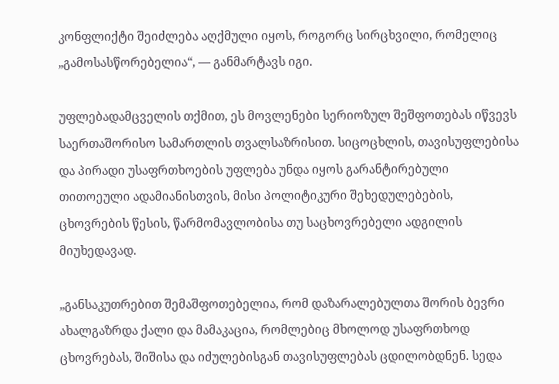კონფლიქტი შეიძლება აღქმული იყოს, როგორც სირცხვილი, რომელიც „გამოსასწორებელია“, — განმარტავს იგი.

უფლებადამცველის თქმით, ეს მოვლენები სერიოზულ შეშფოთებას იწვევს საერთაშორისო სამართლის თვალსაზრისით. სიცოცხლის, თავისუფლებისა და პირადი უსაფრთხოების უფლება უნდა იყოს გარანტირებული თითოეული ადამიანისთვის, მისი პოლიტიკური შეხედულებების, ცხოვრების წესის, წარმომავლობისა თუ საცხოვრებელი ადგილის მიუხედავად.

„განსაკუთრებით შემაშფოთებელია, რომ დაზარალებულთა შორის ბევრი ახალგაზრდა ქალი და მამაკაცია, რომლებიც მხოლოდ უსაფრთხოდ ცხოვრებას, შიშისა და იძულებისგან თავისუფლებას ცდილობდნენ. სედა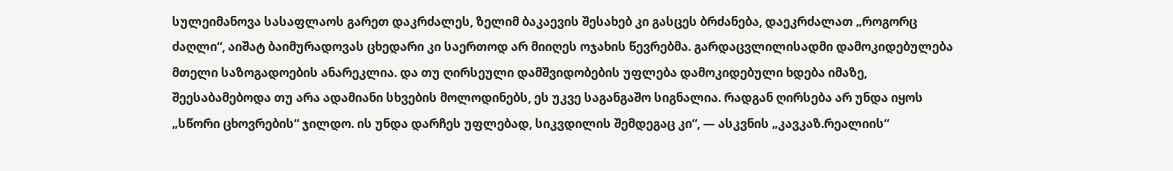სულეიმანოვა სასაფლაოს გარეთ დაკრძალეს, ზელიმ ბაკაევის შესახებ კი გასცეს ბრძანება, დაეკრძალათ „როგორც ძაღლი“, აიშატ ბაიმურადოვას ცხედარი კი საერთოდ არ მიიღეს ოჯახის წევრებმა. გარდაცვლილისადმი დამოკიდებულება მთელი საზოგადოების ანარეკლია. და თუ ღირსეული დამშვიდობების უფლება დამოკიდებული ხდება იმაზე, შეესაბამებოდა თუ არა ადამიანი სხვების მოლოდინებს, ეს უკვე საგანგაშო სიგნალია. რადგან ღირსება არ უნდა იყოს „სწორი ცხოვრების“ ჯილდო. ის უნდა დარჩეს უფლებად, სიკვდილის შემდეგაც კი“, — ასკვნის „კავკაზ.რეალიის“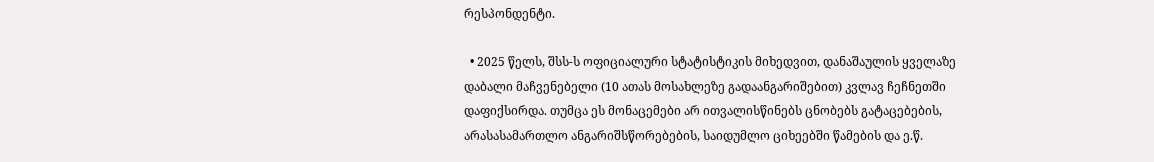რესპონდენტი.

  • 2025 წელს, შსს-ს ოფიციალური სტატისტიკის მიხედვით, დანაშაულის ყველაზე დაბალი მაჩვენებელი (10 ათას მოსახლეზე გადაანგარიშებით) კვლავ ჩეჩნეთში დაფიქსირდა. თუმცა ეს მონაცემები არ ითვალისწინებს ცნობებს გატაცებების, არასასამართლო ანგარიშსწორებების, საიდუმლო ციხეებში წამების და ე.წ.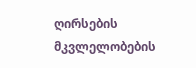ღირსების მკვლელობების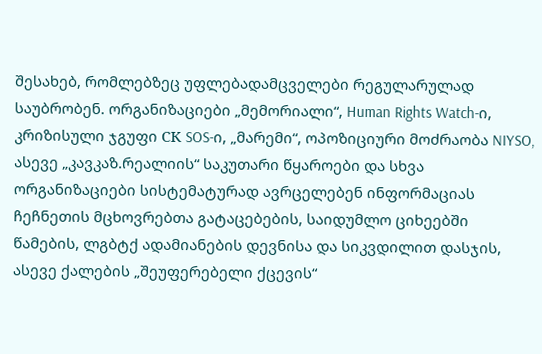შესახებ, რომლებზეც უფლებადამცველები რეგულარულად საუბრობენ. ორგანიზაციები „მემორიალი“, Human Rights Watch-ი, კრიზისული ჯგუფი СК SOS-ი, „მარემი“, ოპოზიციური მოძრაობა NIYSO, ასევე „კავკაზ.რეალიის“ საკუთარი წყაროები და სხვა ორგანიზაციები სისტემატურად ავრცელებენ ინფორმაციას ჩეჩნეთის მცხოვრებთა გატაცებების, საიდუმლო ციხეებში წამების, ლგბტქ ადამიანების დევნისა და სიკვდილით დასჯის, ასევე ქალების „შეუფერებელი ქცევის“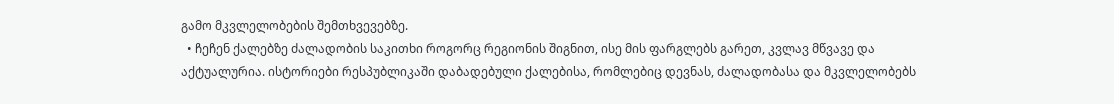გამო მკვლელობების შემთხვევებზე.
  • ჩეჩენ ქალებზე ძალადობის საკითხი როგორც რეგიონის შიგნით, ისე მის ფარგლებს გარეთ, კვლავ მწვავე და აქტუალურია. ისტორიები რესპუბლიკაში დაბადებული ქალებისა, რომლებიც დევნას, ძალადობასა და მკვლელობებს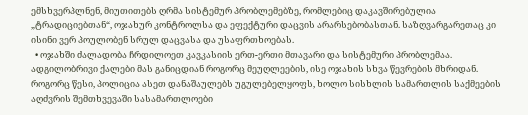ემსხვერპლნენ, მიუთითებს ღრმა სისტემურ პრობლემებზე, რომლებიც დაკავშირებულია „ტრადიციებთან“, ოჯახურ კონტროლსა და ეფექტური დაცვის არარსებობასთან. საზღვარგარეთაც კი ისინი ვერ პოულობენ სრულ დაცვასა და უსაფრთხოებას.
  • ოჯახში ძალადობა ჩრდილოეთ კავკასიის ერთ-ერთი მთავარი და სისტემური პრობლემაა. ადგილობრივი ქალები მას განიცდიან როგორც მეუღლეების, ისე ოჯახის სხვა წევრების მხრიდან. როგორც წესი, პოლიცია ასეთ დანაშაულებს უგულებელყოფს, ხოლო სისხლის სამართლის საქმეების აღძვრის შემთხვევაში სასამართლოები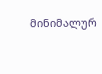მინიმალურ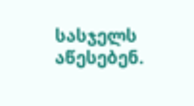სასჯელს აწესებენ.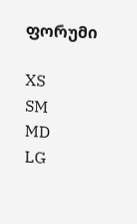ფორუმი

XS
SM
MD
LG